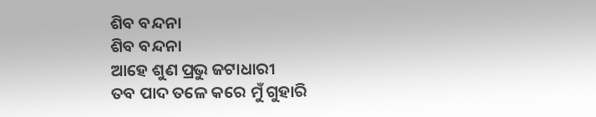ଶିବ ବନ୍ଦନା
ଶିବ ବନ୍ଦନା
ଆହେ ଶୁଣ ପ୍ରଭୁ ଜଟାଧାରୀ
ତବ ପାଦ ତଳେ କରେ ମୁଁ ଗୁହାରି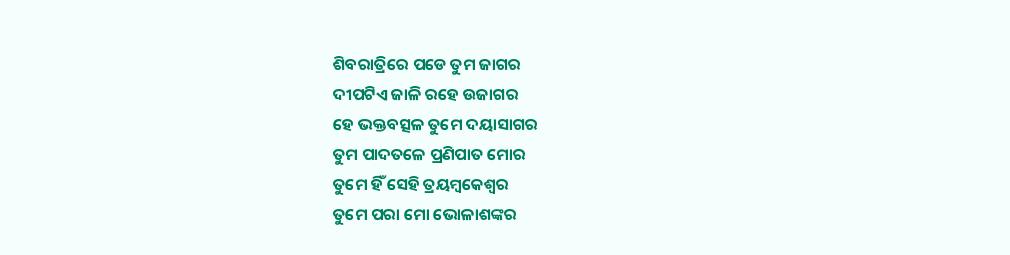ଶିବରାତ୍ରିରେ ପଡେ ତୁମ ଜାଗର
ଦୀପଟିଏ ଜାଳି ରହେ ଉଜାଗର
ହେ ଭକ୍ତବତ୍ସଳ ତୁମେ ଦୟାସାଗର
ତୁମ ପାଦତଳେ ପ୍ରଣିପାତ ମୋର
ତୁମେ ହିଁ ସେହି ତ୍ରୟମ୍ବକେଶ୍ବର
ତୁମେ ପରା ମୋ ଭୋଳାଶଙ୍କର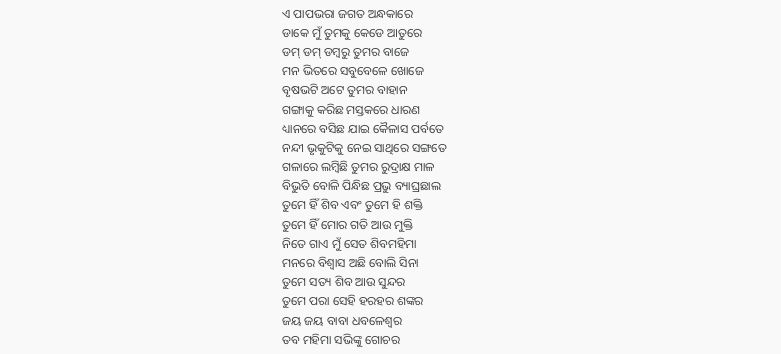ଏ ପାପଭରା ଜଗତ ଅନ୍ଧକାରେ
ଡାକେ ମୁଁ ତୁମକୁ କେଡେ ଆତୁରେ
ଡମ୍ ଡମ୍ ଡମ୍ବରୁ ତୁମର ବାଜେ
ମନ ଭିତରେ ସବୁବେଳେ ଖୋଜେ
ବୃଷଭଟି ଅଟେ ତୁମର ବାହାନ
ଗଙ୍ଗାକୁ କରିଛ ମସ୍ତକରେ ଧାରଣ
ଧ୍ୟାନରେ ବସିଛ ଯାଇ କୈଳାସ ପର୍ବତେ
ନନ୍ଦୀ ଭୃକୁଟିକୁ ନେଇ ସାଥିରେ ସଙ୍ଗତେ
ଗଳାରେ ଲମ୍ବିଛି ତୁମର ରୁଦ୍ରାକ୍ଷ ମାଳ
ବିଭୁତି ବୋଳି ପିନ୍ଧିଛ ପ୍ରଭୁ ବ୍ୟାଘ୍ରଛାଲ
ତୁମେ ହିଁ ଶିବ ଏବଂ ତୁମେ ହି ଶକ୍ତି
ତୁମେ ହିଁ ମୋର ଗତି ଆଉ ମୁକ୍ତି
ନିତେ ଗାଏ ମୁଁ ସେତ ଶିବମହିମା
ମନରେ ବିଶ୍ବାସ ଅଛି ବୋଲି ସିନା
ତୁମେ ସତ୍ୟ ଶିବ ଆଉ ସୁନ୍ଦର
ତୁମେ ପରା ସେହି ହରହର ଶଙ୍କର
ଜୟ ଜୟ ବାବା ଧବଳେଶ୍ବର
ତବ ମହିମା ସଭିଙ୍କୁ ଗୋଚର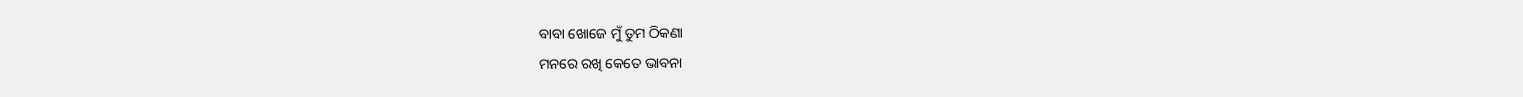ବାବା ଖୋଜେ ମୁଁ ତୁମ ଠିକଣା
ମନରେ ରଖି କେତେ ଭାବନା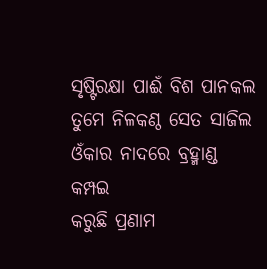ସୃଷ୍ଟିରକ୍ଷା ପାଈଁ ବିଶ ପାନକଲ
ତୁମେ ନିଳକଣ୍ଠ ସେତ ସାଜିଲ
ଓଁକାର ନାଦରେ ବ୍ରହ୍ମାଣ୍ଡ କମ୍ପଇ
କରୁଛି ପ୍ରଣାମ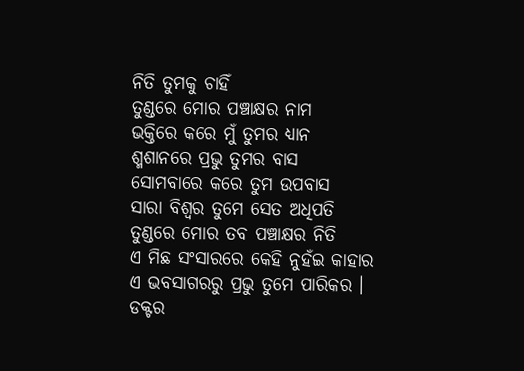ନିତି ତୁମକୁ ଚାହିଁ
ତୁଣ୍ଡରେ ମୋର ପଞ୍ଚାକ୍ଷର ନାମ
ଭକ୍ତିରେ କରେ ମୁଁ ତୁମର ଧ୍ୟାନ
ଶ୍ମଶାନରେ ପ୍ରଭୁ ତୁମର ବାସ
ସୋମବାରେ କରେ ତୁମ ଉପବାସ
ସାରା ବିଶ୍ବର ତୁମେ ସେତ ଅଧିପତି
ତୁଣ୍ଡରେ ମୋର ତବ ପଞ୍ଚାକ୍ଷର ନିତି
ଏ ମିଛ ସଂସାରରେ କେହି ନୁହଁଇ କାହାର
ଏ ଭବସାଗରରୁ ପ୍ରଭୁ ତୁମେ ପାରିକର ।
ଡକ୍ଟର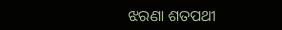ଝରଣା ଶତପଥୀ